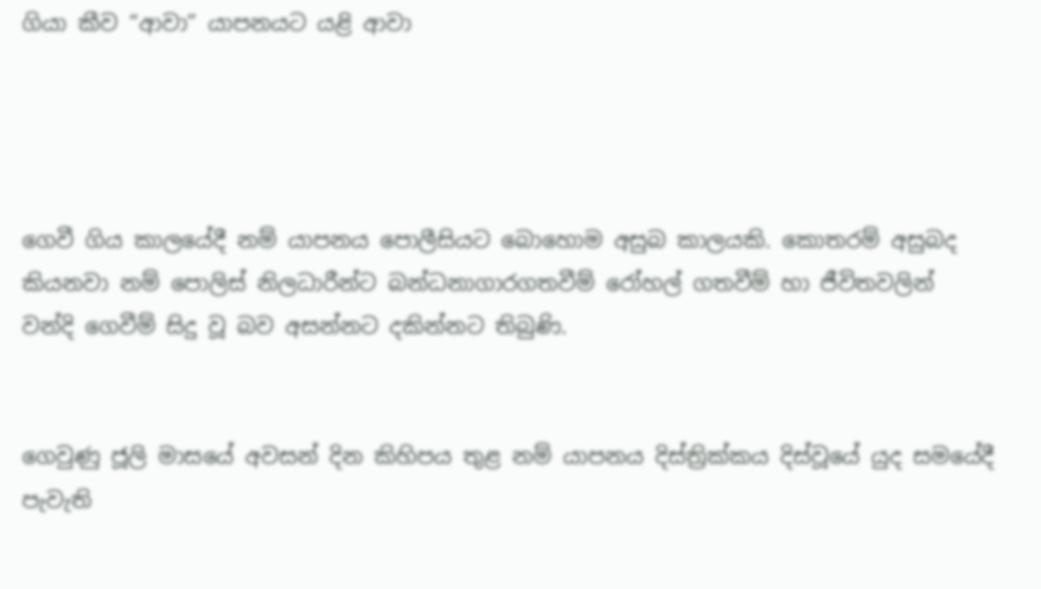ගියා කීව “ආවා” යාපනයට යළි ආවා




ගෙවී ගිය කාලයේදී නම් යාපනය පොලීසියට බොහොම අසුබ කාලයකි. කොතරම් අසුබද කියනවා නම් පොලිස් නිලධාරීන්ට බන්ධනාගාරගතවීම් රෝහල් ගතවීම් හා ජීවිතවලින් වන්දි ගෙවීම් සිදු වූ බව අසන්නට දකින්නට තිබුණි.


ගෙවුණු ජූලි මාසයේ අවසන් දින කිහිපය තුළ නම් යාපනය දිස්ත්‍රික්කය දිස්වූයේ යුද සමයේදී පැවැති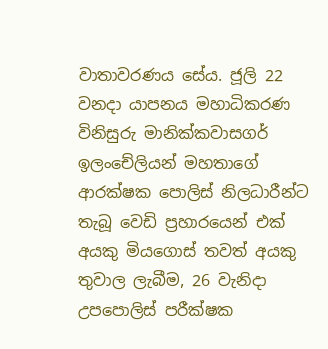වාතාවරණය සේය. ජූලි 22 වනදා යාපනය මහාධිකරණ විනිසුරු මානික්කවාසගර් ඉලංචේලියන් මහතාගේ ආරක්ෂක පොලිස් නිලධාරීන්ට තැබූ වෙඩි ප්‍රහාරයෙන් එක් අයකු මියගොස් තවත් අයකු තුවාල ලැබීම, 26 වැනිදා උපපොලිස් පරීක්ෂක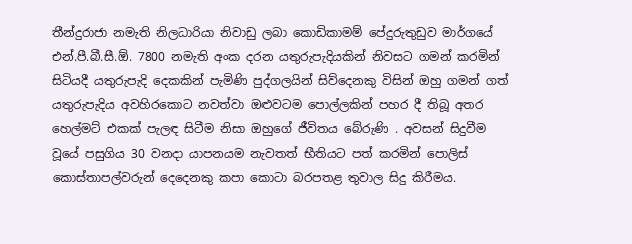තීන්දුරාජා නමැති නිලධාරියා නිවාඩු ලබා කොඩිකාමම් පේදුරුතුඩුව මාර්ගයේ එන්.පී.බී.සී.ඕ. 7800 නමැති අංක දරන යතුරුපැදියකින් නිවසට ගමන් කරමින් සිටියදී යතුරුපැදි දෙකකින් පැමිණි පුද්ගලයින් සිව්දෙනකු විසින් ඔහු ගමන් ගත් යතුරුපැදිය අවහිරකොට නවත්වා ඔළුවටම පොල්ලකින් පහර දී තිබූ අතර හෙල්මට් එකක් පැලඳ සිටීම නිසා ඔහුගේ ජීවිතය බේරුණි . අවසන් සිදුවීම වූයේ පසුගිය 30 වනදා යාපනයම නැවතත් භීතියට පත් කරමින් පොලිස් කොස්තාපල්වරුන් දෙදෙනකු කපා කොටා බරපතළ තුවාල සිදු කිරීමය.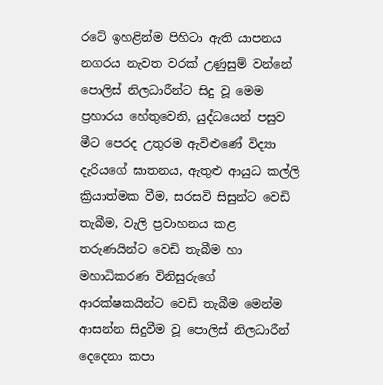රටේ ඉහළින්ම පිහිටා ඇති යාපනය නගරය නැවත වරක් උණුසුම් වන්නේ පොලිස් නිලධාරීන්ට සිදු වූ මෙම ප්‍රහාරය හේතුවෙනි, යුද්ධයෙන් පසුව මීට පෙරද උතුරම ඇවිළුණේ විද්‍යා දැරියගේ ඝාතනය, ඇතුළු ආයුධ කල්ලි ක්‍රියාත්මක වීම, සරසවි සිසුන්ට වෙඩි තැබීම, වැලි ප්‍රවාහනය කළ තරුණයින්ට වෙඩි තැබීම හා මහාධිකරණ විනිසුරුගේ ආරක්ෂකයින්ට වෙඩි තැබීම මෙන්ම ආසන්න සිදුවීම වූ පොලිස් නිලධාරීන් දෙදෙනා කපා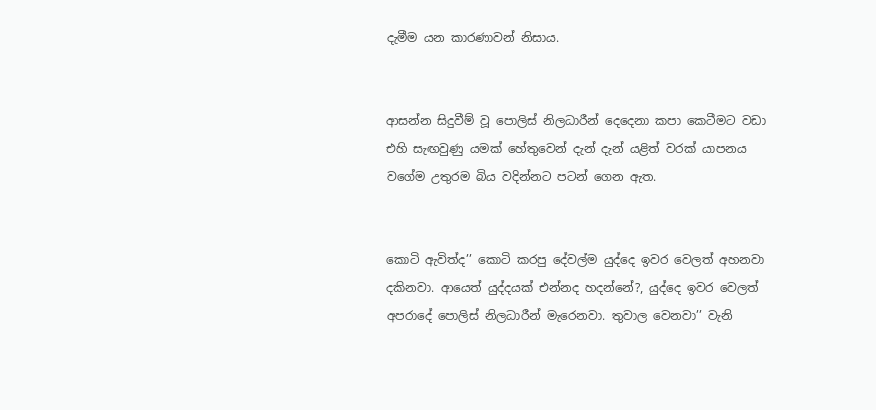දැමීම යන කාරණාවන් නිසාය.


ආසන්න සිදුවීම් වූ පොලිස් නිලධාරීන් දෙදෙනා කපා කෙටීමට වඩා එහි සැඟවුණු යමක් හේතුවෙන් දැන් දැන් යළිත් වරක් යාපනය වගේම උතුරම බිය වදින්නට පටන් ගෙන ඇත.


කොටි ඇවිත්ද’’ කොටි කරපු දේවල්ම යුද්දෙ ඉවර වෙලත් අහනවා දකිනවා. ආයෙත් යුද්දයක් එන්නද හදන්නේ?, යුද්දෙ ඉවර වෙලත් අපරාදේ පොලිස් නිලධාරීන් මැරෙනවා. තුවාල වෙනවා’’ වැනි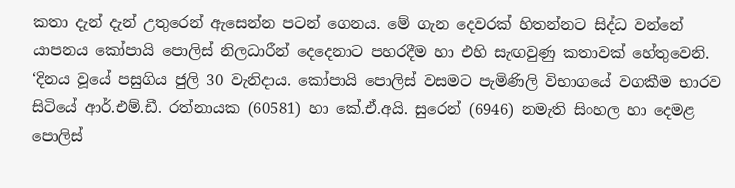කතා දැන් දැන් උතුරෙන් ඇසෙන්න පටන් ගෙනය. මේ ගැන දෙවරක් හිතන්නට සිද්ධ වන්නේ යාපනය කෝපායි පොලිස් නිලධාරීන් දෙදෙනාට පහරදීම හා එහි සැඟවුණු කතාවක් හේතුවෙනි.
‘දිනය වූයේ පසුගිය ජුලි 30 වැනිදාය. කෝපායි පොලිස් වසමට පැමිණිලි විභාගයේ වගකීම භාරව සිටියේ ආර්.එම්.ඩී. රත්නායක (60581) හා කේ.ඒ.අයි. සුරෙන් (6946) නමැති සිංහල හා දෙමළ පොලිස්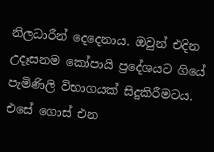නිලධාරීන් දෙදෙනාය. ඔවුන් එදින උදෑසනම කෝපායි ප්‍රදේශයට ගියේ පැමිණිලි විභාගයක් සිදුකිරීමටය. එසේ ගොස් එන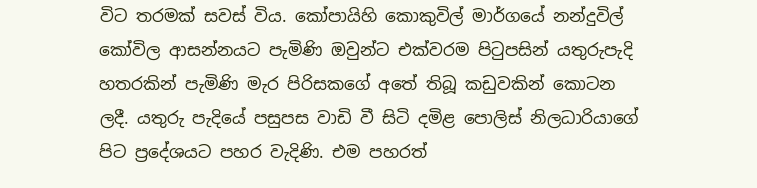විට තරමක් සවස් විය. කෝපායිහි කොකුවිල් මාර්ගයේ නන්දුවිල් කෝවිල ආසන්නයට පැමිණි ඔවුන්ට එක්වරම පිටුපසින් යතුරුපැදි හතරකින් පැමිණි මැර පිරිසකගේ අතේ තිබූ කඩුවකින් කොටන ලදී. යතුරු පැදියේ පසුපස වාඩි වී සිටි දමිළ පොලිස් නිලධාරියාගේ පිට ප්‍රදේශයට පහර වැදිණි. එම පහරත්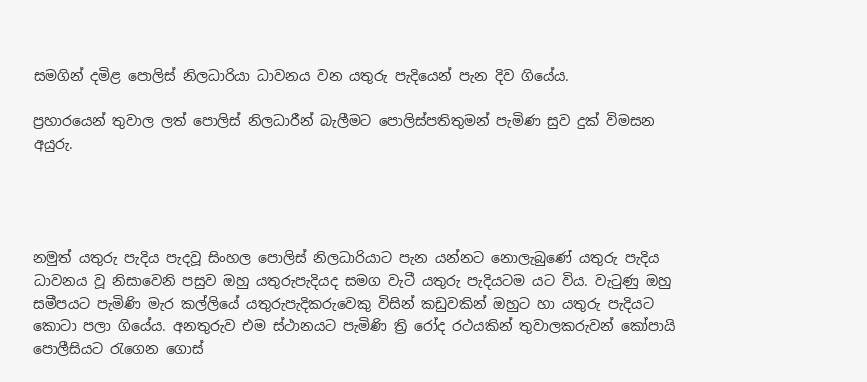සමගින් දමිළ පොලිස් නිලධාරියා ධාවනය වන යතුරු පැදියෙන් පැන දිව ගියේය.

ප්‍රහාරයෙන් තුවාල ලත් පොලිස් නිලධාරීන් බැලීමට පොලිස්පතිතුමන් පැමිණ සුව දුක් විමසන අයුරු.




නමුත් යතුරු පැදිය පැදවූ සිංහල පොලිස් නිලධාරියාට පැන යන්නට නොලැබුණේ යතුරු පැදිය ධාවනය වූ නිසාවෙනි පසුව ඔහු යතුරුපැදියද සමග වැටී යතුරු පැදියටම යට විය. වැටුණු ඔහු සමීපයට පැමිණි මැර කල්ලියේ යතුරුපැදිකරුවෙකු විසින් කඩුවකින් ඔහුට හා යතුරු පැදියට කොටා පලා ගියේය. අනතුරුව එම ස්ථානයට පැමිණි ත්‍රි රෝද රථයකින් තුවාලකරුවන් කෝපායි පොලීසියට රැගෙන ගොස්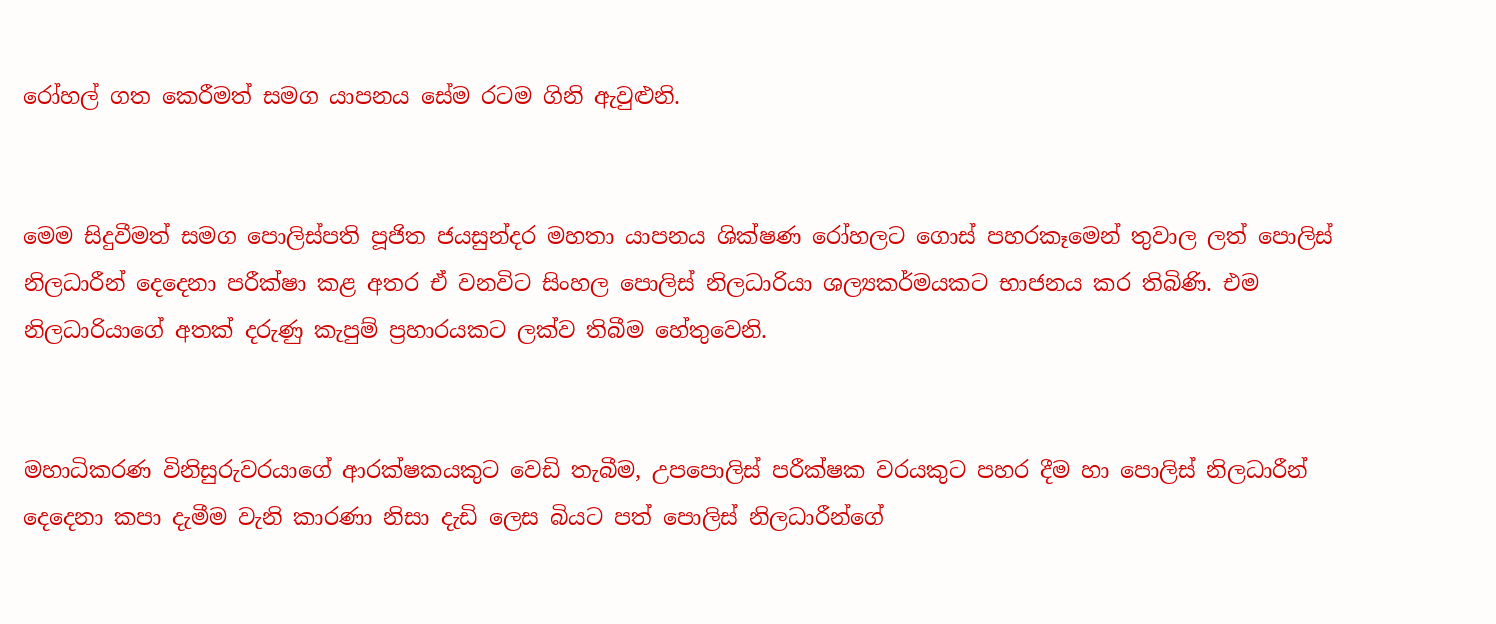රෝහල් ගත කෙරීමත් සමග යාපනය සේම රටම ගිනි ඇවුළුනි.


මෙම සිදුවීමත් සමග පොලිස්පති පූජිත ජයසුන්දර මහතා යාපනය ශික්ෂණ රෝහලට ගොස් පහරකෑමෙන් තුවාල ලත් පොලිස් නිලධාරීන් දෙදෙනා පරීක්ෂා කළ අතර ඒ වනවිට සිංහල පොලිස් නිලධාරියා ශල්‍යකර්මයකට භාජනය කර තිබිණි. එම නිලධාරියාගේ අතක් දරුණු කැපුම් ප්‍රහාරයකට ලක්ව තිබීම හේතුවෙනි.


මහාධිකරණ විනිසුරුවරයාගේ ආරක්ෂකයකුට වෙඩි තැබීම, උපපොලිස් පරීක්ෂක වරයකුට පහර දීම හා පොලිස් නිලධාරීන් දෙදෙනා කපා දැමීම වැනි කාරණා නිසා දැඩි ලෙස බියට පත් පොලිස් නිලධාරීන්ගේ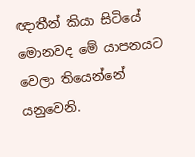ඥාතීන් කියා සිටියේ මොනවද මේ යාපනයට වෙලා තියෙන්නේ යනුවෙනි.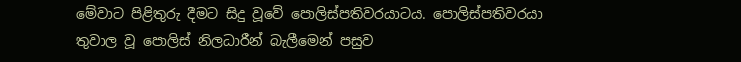මේවාට පිළිතුරු දීමට සිදු වූවේ පොලිස්පතිවරයාටය. පොලිස්පතිවරයා තුවාල වූ පොලිස් නිලධාරීන් බැලීමෙන් පසුව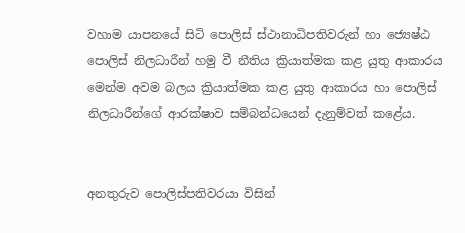වහාම යාපනයේ සිටි පොලිස් ස්ථානාධිපතිවරුන් හා ජ්‍යෙෂ්ඨ පොලිස් නිලධාරීන් හමු වී නීතිය ක්‍රියාත්මක කළ යුතු ආකාරය මෙන්ම අවම බලය ක්‍රියාත්මක කළ යුතු ආකාරය හා පොලිස් නිලධාරීන්ගේ ආරක්ෂාව සම්බන්ධයෙන් දැනුම්වත් කළේය.


අනතුරුව පොලිස්පතිවරයා විසින්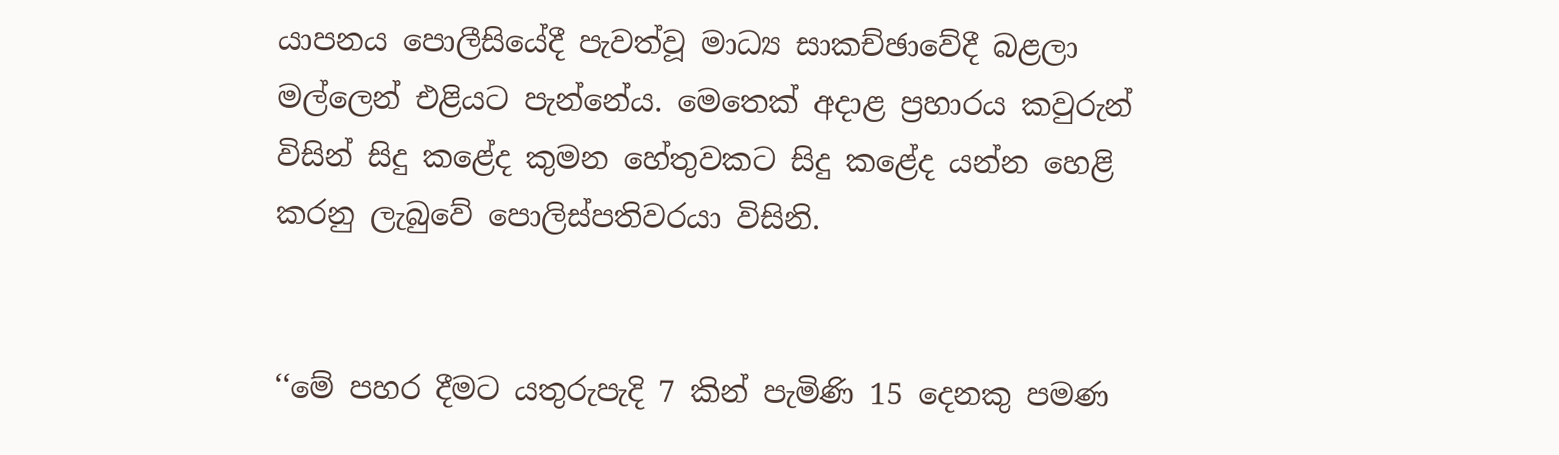යාපනය පොලීසියේදී පැවත්වූ මාධ්‍ය සාකච්ඡාවේදී බළලා මල්ලෙන් එළියට පැන්නේය. මෙතෙක් අදාළ ප්‍රහාරය කවුරුන් විසින් සිදු කළේද කුමන හේතුවකට සිදු කළේද යන්න හෙළි කරනු ලැබුවේ පොලිස්පතිවරයා විසිනි.


‘‘මේ පහර දීමට යතුරුපැදි 7 කින් පැමිණි 15 දෙනකු පමණ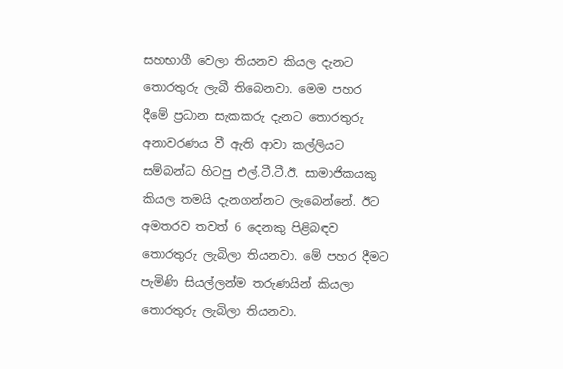සහභාගී වෙලා තියනව කියල දැනට තොරතුරු ලැබී තිබෙනවා. මෙම පහර දීමේ ප්‍රධාන සැකකරු දැනට තොරතුරු අනාවරණය වී ඇති ආවා කල්ලියට සම්බන්ධ හිටපු එල්.ටී.ටී.ඊ. සාමාජිකයකු කියල තමයි දැනගන්නට ලැබෙන්නේ. ඊට අමතරව තවත් 6 දෙනකු පිළිබඳව තොරතුරු ලැබිලා තියනවා. මේ පහර දීමට පැමිණි සියල්ලන්ම තරුණයින් කියලා තොරතුරු ලැබිලා තියනවා.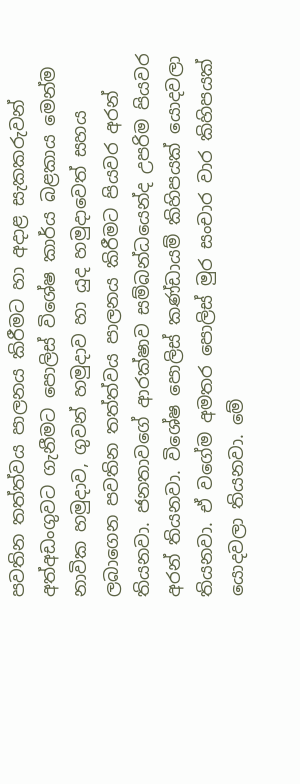පවතින තත්ත්වය පාලනය කිරීමට හා අදාළ සැකකරුවන් අත්අඩංගුවට ගැනීමට පොලිස් විශේෂ කාර්ය බළකාය මෙන්ම නාවික හමුදාව, ගුවන් හමුදාව හා යුද හමුදාවෙත් සහය ලබාගෙන පවතින තත්ත්වය පාලනය කිරීමට පියවර අරන් තියනවා. ජනතාවගේ ආරක්ෂාව සම්බන්ධයෙන්ද උපරිම පියවර අරන් තියනවා. විශේෂ පොලිස් කණ්ඩායම් කිහිපයක් යොදවලා තියනවා. ඒ වගේම අමතර පොලිස් මුර සංචාර වාර කිහිපයක් යොදවලා තියනවා. මේ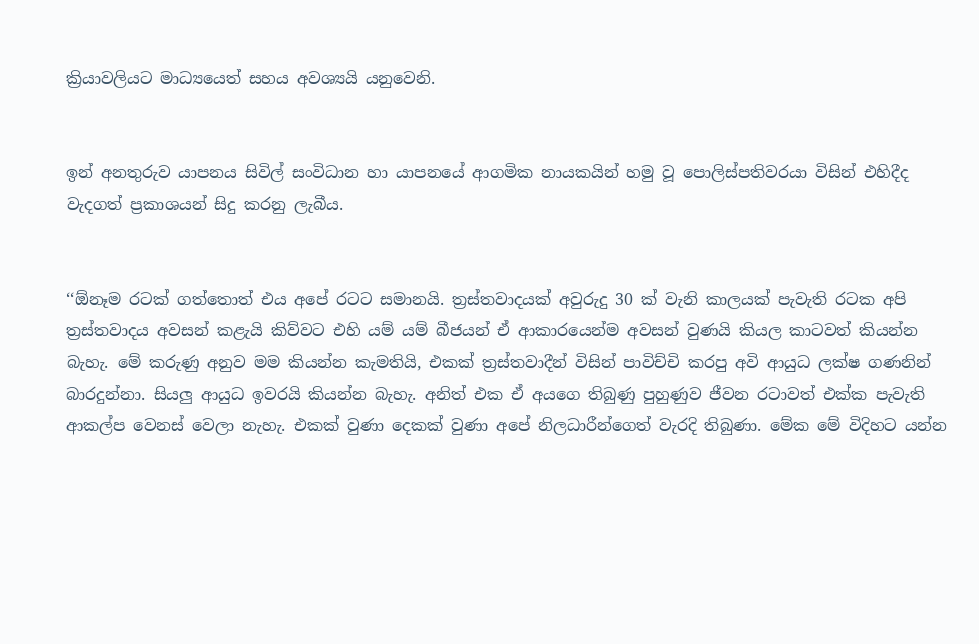ක්‍රියාවලියට මාධ්‍යයෙත් සහය අවශ්‍යයි යනුවෙනි.


ඉන් අනතුරුව යාපනය සිවිල් සංවිධාන හා යාපනයේ ආගමික නායකයින් හමු වූ පොලිස්පතිවරයා විසින් එහිදීද වැදගත් ප්‍රකාශයන් සිදු කරනු ලැබීය.


‘‘ඕනෑම රටක් ගත්තොත් එය අපේ රටට සමානයි. ත්‍රස්තවාදයක් අවුරුදු 30 ක් වැනි කාලයක් පැවැති රටක අපි ත්‍රස්තවාදය අවසන් කළැයි කිව්වට එහි යම් යම් බීජයන් ඒ ආකාරයෙන්ම අවසන් වුණයි කියල කාටවත් කියන්න බැහැ. මේ කරුණු අනුව මම කියන්න කැමතියි, එකක් ත්‍රස්තවාදීන් විසින් පාවිච්චි කරපු අවි ආයුධ ලක්ෂ ගණනින් බාරදුන්නා. සියලු ආයුධ ඉවරයි කියන්න බැහැ. අනිත් එක ඒ අයගෙ තිබුණු පුහුණුව ජීවන රටාවත් එක්ක පැවැති ආකල්ප වෙනස් වෙලා නැහැ. එකක් වුණා දෙකක් වුණා අපේ නිලධාරීන්ගෙත් වැරදි තිබුණා. මේක මේ විදිහට යන්න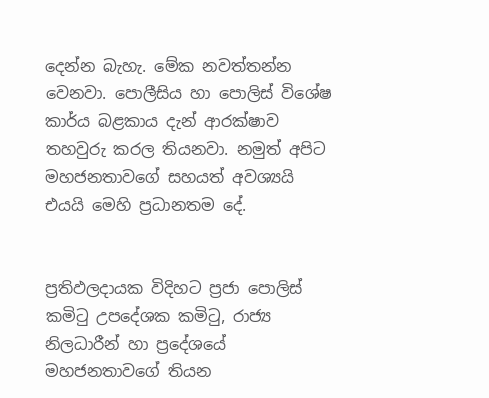දෙන්න බැහැ. මේක නවත්තන්න වෙනවා. පොලීසිය හා පොලිස් විශේෂ කාර්ය බළකාය දැන් ආරක්ෂාව තහවුරු කරල තියනවා. නමුත් අපිට මහජනතාවගේ සහයත් අවශ්‍යයි එයයි මෙහි ප්‍රධානතම දේ.


ප්‍රතිඵලදායක විදිහට ප්‍රජා පොලිස් කමිටු උපදේශක කමිටු, රාජ්‍ය නිලධාරීන් හා ප්‍රදේශයේ මහජනතාවගේ තියන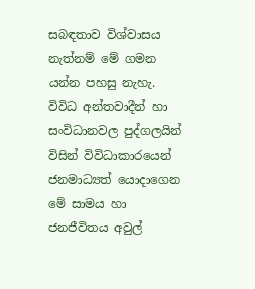සබඳතාව විශ්වාසය නැත්නම් මේ ගමන යන්න පහසු නැහැ. විවිධ අන්තවාදීන් හා සංවිධානවල පුද්ගලයින් විසින් විවිධාකාරයෙන් ජනමාධ්‍යත් යොදාගෙන මේ සාමය හා ජනජීවිතය අවුල්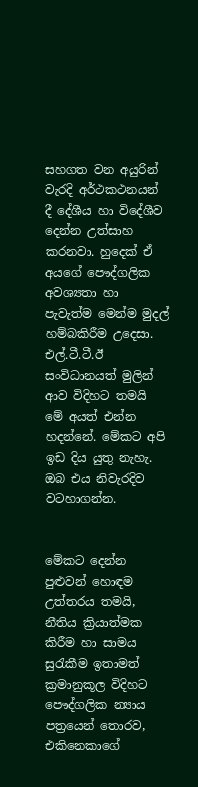සහගත වන අයුරින් වැරදි අර්ථකථනයන් දී දේශීය හා විදේශීව දෙන්න උත්සාහ කරනවා. හුදෙක් ඒ අයගේ පෞද්ගලික අවශ්‍යතා හා පැවැත්ම මෙන්ම මුදල් හම්බකිරීම උදෙසා. එල්.ටී.ටී.ඊ සංවිධානයත් මුලින් ආව විදිහට තමයි මේ අයත් එන්න හදන්නේ. මේකට අපි ඉඩ දිය යුතු නැහැ. ඔබ එය නිවැරදිව වටහාගන්න.


මේකට දෙන්න පුළුවන් හොඳම උත්තරය තමයි, නීතිය ක්‍රියාත්මක කිරීම හා සාමය සුරැකීම ඉතාමත් ක්‍රමානුකූල විදිහට පෞද්ගලික න්‍යාය පත්‍රයෙන් තොරව, එකිනෙකාගේ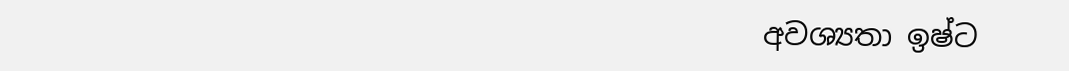අවශ්‍යතා ඉෂ්ට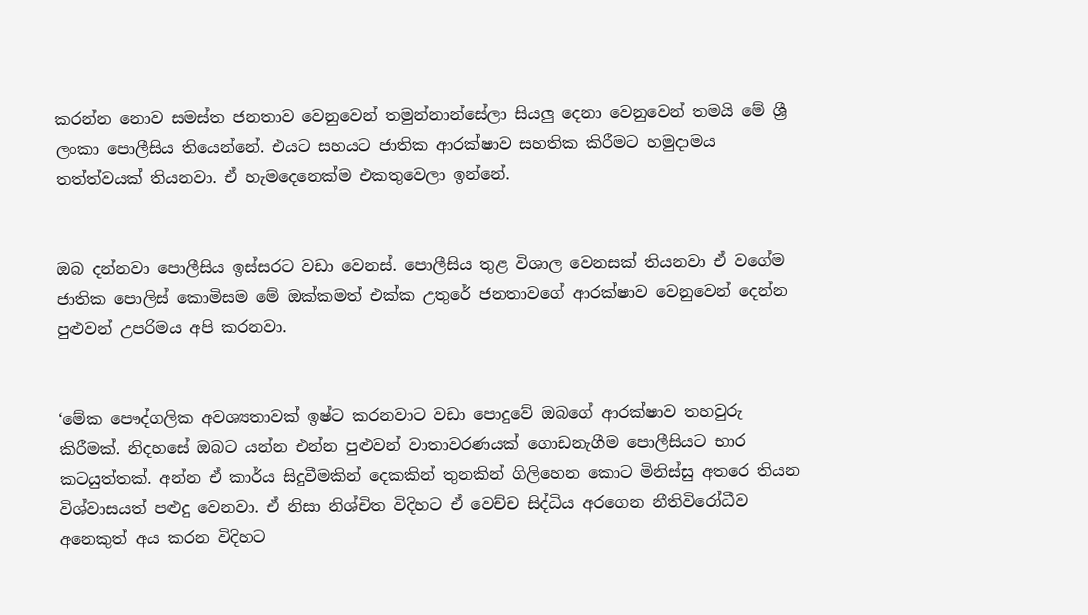කරන්න නොව සමස්ත ජනතාව වෙනුවෙන් තමුන්නාන්සේලා සියලු දෙනා වෙනුවෙන් තමයි මේ ශ්‍රී ලංකා පොලීසිය තියෙන්නේ. එයට සහයට ජාතික ආරක්ෂාව සහතික කිරීමට හමුදාමය තත්ත්වයක් තියනවා. ඒ හැමදෙනෙක්ම එකතුවෙලා ඉන්නේ.


ඔබ දන්නවා පොලීසිය ඉස්සරට වඩා වෙනස්. පොලීසිය තුළ විශාල වෙනසක් තියනවා ඒ වගේම ජාතික පොලිස් කොමිසම මේ ඔක්කමත් එක්ක උතුරේ ජනතාවගේ ආරක්ෂාව වෙනුවෙන් දෙන්න පුළුවන් උපරිමය අපි කරනවා.


‘මේක පෞද්ගලික අවශ්‍යතාවක් ඉෂ්ට කරනවාට වඩා පොදුවේ ඔබගේ ආරක්ෂාව තහවුරු කිරීමක්. නිදහසේ ඔබට යන්න එන්න පුළුවන් වාතාවරණයක් ගොඩනැගීම පොලීසියට භාර කටයුත්තක්. අන්න ඒ කාර්ය සිදුවීමකින් දෙකකින් තුනකින් ගිලිහෙන කොට මිනිස්සු අතරෙ තියන විශ්වාසයත් පළුදු වෙනවා. ඒ නිසා නිශ්චිත විදිහට ඒ වෙච්ච සිද්ධිය අරගෙන නීතිවිරෝධීව අනෙකුත් අය කරන විදිහට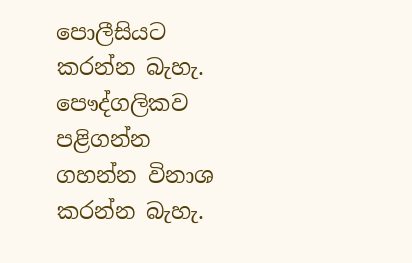පොලීසියට කරන්න බැහැ. පෞද්ගලිකව පළිගන්න ගහන්න විනාශ කරන්න බැහැ.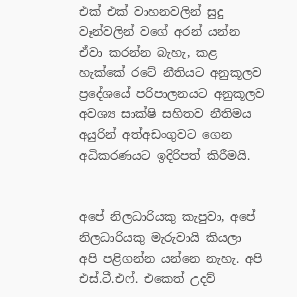එක් එක් වාහනවලින් සුදු වෑන්වලින් වගේ අරන් යන්න ඒවා කරන්න බැහැ, කළ හැක්කේ රටේ නීතියට අනුකූලව ප්‍රදේශයේ පරිපාලනයට අනුකූලව අවශ්‍ය සාක්ෂි සහිතව නීතිමය අයුරින් අත්අඩංගුවට ගෙන අධිකරණයට ඉදිරිපත් කිරීමයි.


අපේ නිලධාරියකු කැපුවා, අපේ නිලධාරියකු මැරුවායි කියලා අපි පළිගන්න යන්නෙ නැහැ. අපි එස්.ටී.එෆ්. එකෙත් උදව්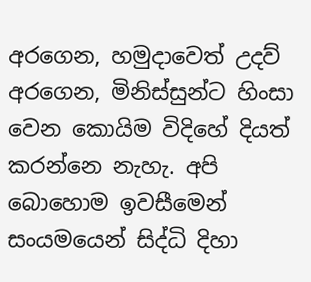අරගෙන, හමුදාවෙත් උදව් අරගෙන, මිනිස්සුන්ට හිංසා වෙන කොයිම විදිහේ දියත් කරන්නෙ නැහැ. අපි බොහොම ඉවසීමෙන් සංයමයෙන් සිද්ධි දිහා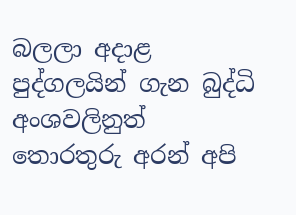බලලා අදාළ පුද්ගලයින් ගැන බුද්ධි අංශවලිනුත් තොරතුරු අරන් අපි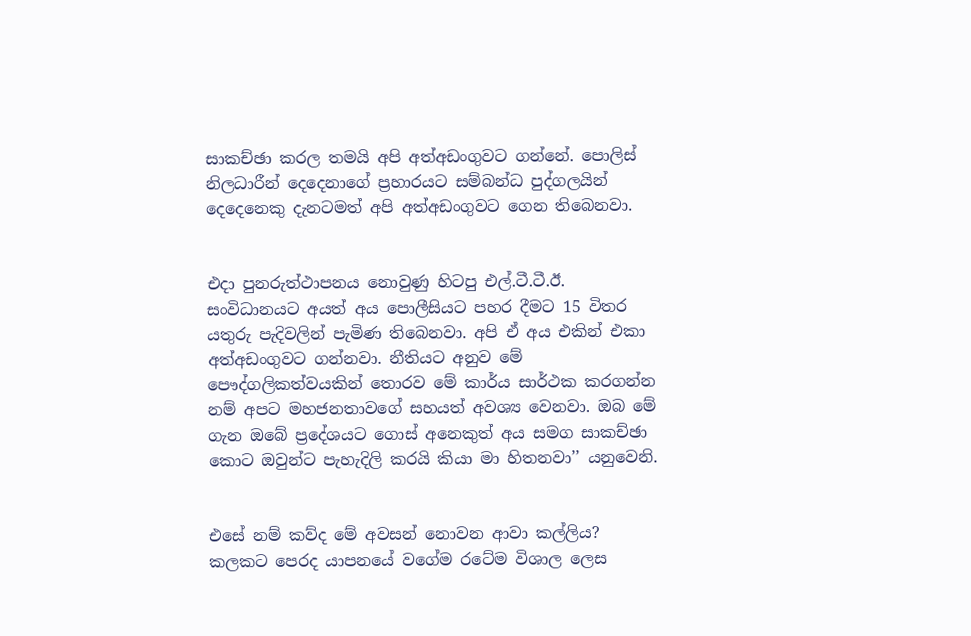සාකච්ඡා කරල තමයි අපි අත්අඩංගුවට ගන්නේ. පොලිස් නිලධාරීන් දෙදෙනාගේ ප්‍රහාරයට සම්බන්ධ පුද්ගලයින් දෙදෙනෙකු දැනටමත් අපි අත්අඩංගුවට ගෙන තිබෙනවා.


එදා පුනරුත්ථාපනය නොවුණු හිටපු එල්.ටී.ටී.ඊ. සංවිධානයට අයත් අය පොලීසියට පහර දීමට 15 විතර යතුරු පැදිවලින් පැමිණ තිබෙනවා. අපි ඒ අය එකින් එකා අත්අඩංගුවට ගන්නවා. නීතියට අනුව මේ පෞද්ගලිකත්වයකින් තොරව මේ කාර්ය සාර්ථක කරගන්න නම් අපට මහජනතාවගේ සහයත් අවශ්‍ය වෙනවා. ඔබ මේ ගැන ඔබේ ප්‍රදේශයට ගොස් අනෙකුත් අය සමග සාකච්ඡා කොට ඔවුන්ට පැහැදිලි කරයි කියා මා හිතනවා’’ යනුවෙනි.


එසේ නම් කව්ද මේ අවසන් නොවන ආවා කල්ලිය? කලකට පෙරද යාපනයේ වගේම රටේම විශාල ලෙස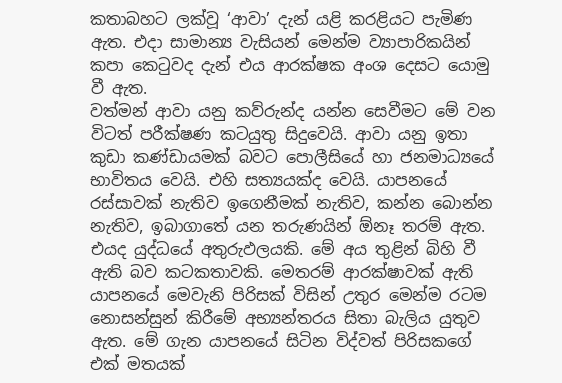කතාබහට ලක්වූ ‘ආවා’ දැන් යළි කරළියට පැමිණ ඇත. එදා සාමාන්‍ය වැසියන් මෙන්ම ව්‍යාපාරිකයින් කපා කෙටුවද දැන් එය ආරක්ෂක අංශ දෙසට යොමු වී ඇත.
වත්මන් ආවා යනු කව්රුන්ද යන්න සෙවීමට මේ වන විටත් පරීක්ෂණ කටයුතු සිදුවෙයි. ආවා යනු ඉතා කුඩා කණ්ඩායමක් බවට පොලීසියේ හා ජනමාධ්‍යයේ භාවිතය වෙයි. එහි සත්‍යයක්ද වෙයි. යාපනයේ රස්සාවක් නැතිව ඉගෙනීමක් නැතිව, කන්න බොන්න නැතිව, ඉබාගාතේ යන තරුණයින් ඕනෑ තරම් ඇත. එයද යුද්ධයේ අතුරුඵලයකි. මේ අය තුළින් බිහි වී ඇති බව කටකතාවකි. මෙතරම් ආරක්ෂාවක් ඇති යාපනයේ මෙවැනි පිරිසක් විසින් උතුර මෙන්ම රටම නොසන්සුන් කිරීමේ අභ්‍යන්තරය සිතා බැලිය යුතුව ඇත. මේ ගැන යාපනයේ සිටින විද්වත් පිරිසකගේ එක් මතයක්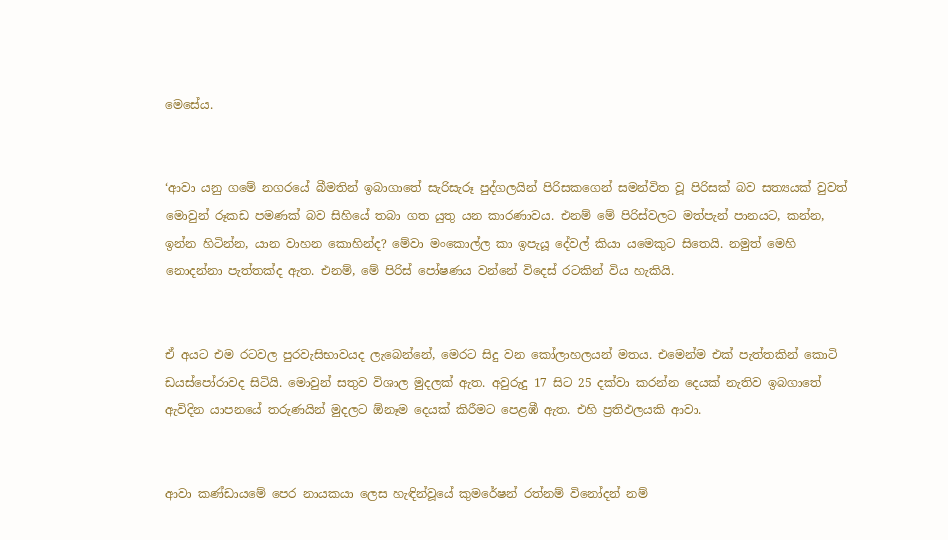මෙසේය.


‘ආවා යනු ගමේ නගරයේ බීමතින් ඉබාගාතේ සැරිසැරූ පුද්ගලයින් පිරිසකගෙන් සමන්විත වූ පිරිසක් බව සත්‍යයක් වුවත් මොවුන් රූකඩ පමණක් බව සිහියේ තබා ගත යුතු යන කාරණාවය. එනම් මේ පිරිස්වලට මත්පැන් පානයට, කන්න, ඉන්න හිටින්න, යාන වාහන කොහින්ද? මේවා මංකොල්ල කා ඉපැයූ දේවල් කියා යමෙකුට සිතෙයි. නමුත් මෙහි නොදන්නා පැත්තක්ද ඇත. එනම්, මේ පිරිස් පෝෂණය වන්නේ විදෙස් රටකින් විය හැකියි.


ඒ අයට එම රටවල පුරවැසිභාවයද ලැබෙන්නේ, මෙරට සිදු වන කෝලාහලයන් මතය. එමෙන්ම එක් පැත්තකින් කොටි ඩයස්පෝරාවද සිටියි. මොවුන් සතුව විශාල මුදලක් ඇත. අවුරුදු 17 සිට 25 දක්වා කරන්න දෙයක් නැතිව ඉබගාතේ ඇවිදින යාපනයේ තරුණයින් මුදලට ඕනෑම දෙයක් කිරීමට පෙළඹී ඇත. එහි ප්‍රතිඵලයකි ආවා.


ආවා කණ්ඩායමේ පෙර නායකයා ලෙස හැඳින්වූයේ කුමරේෂන් රත්නම් විනෝදන් නම්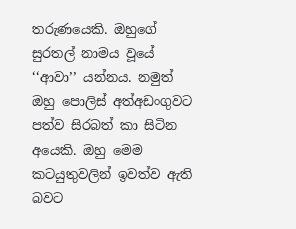තරුණයෙකි. ඔහුගේ සුරතල් නාමය වූයේ ‘‘ආවා’’ යන්නය. නමුත් ඔහු පොලිස් අත්අඩංගුවට පත්ව සිරබත් කා සිටින අයෙකි. ඔහු මෙම කටයුතුවලින් ඉවත්ව ඇති බවට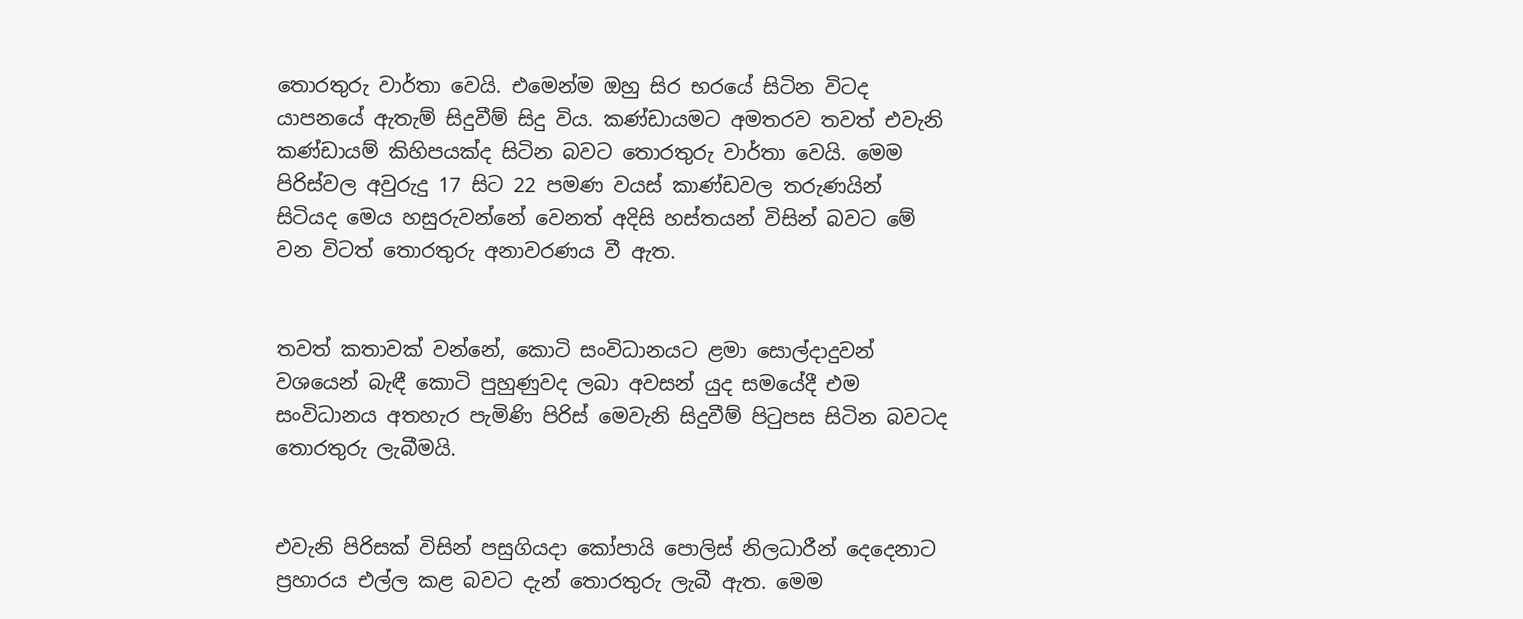තොරතුරු වාර්තා වෙයි. එමෙන්ම ඔහු සිර භරයේ සිටින විටද යාපනයේ ඇතැම් සිදුවීම් සිදු විය. කණ්ඩායමට අමතරව තවත් එවැනි කණ්ඩායම් කිහිපයක්ද සිටින බවට තොරතුරු වාර්තා වෙයි. මෙම පිරිස්වල අවුරුදු 17 සිට 22 පමණ වයස් කාණ්ඩවල තරුණයින් සිටියද මෙය හසුරුවන්නේ වෙනත් අදිසි හස්තයන් විසින් බවට මේ වන විටත් තොරතුරු අනාවරණය වී ඇත.


තවත් කතාවක් වන්නේ, කොටි සංවිධානයට ළමා සොල්දාදුවන් වශයෙන් බැඳී කොටි පුහුණුවද ලබා අවසන් යුද සමයේදී එම සංවිධානය අතහැර පැමිණි පිරිස් මෙවැනි සිදුවීම් පිටුපස සිටින බවටද තොරතුරු ලැබීමයි.


එවැනි පිරිසක් විසින් පසුගියදා කෝපායි පොලිස් නිලධාරීන් දෙදෙනාට ප්‍රහාරය එල්ල කළ බවට දැන් තොරතුරු ලැබී ඇත. මෙම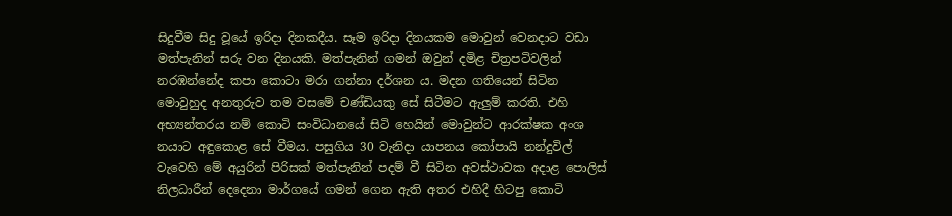සිදුවීම සිදු වූයේ ඉරිදා දිනකදීය. සෑම ඉරිදා දිනයකම මොවුන් වෙනදාට වඩා මත්පැනින් සරු වන දිනයකි. මත්පැනින් ගමන් ඔවුන් දමිළ චිත්‍රපටිවලින් නරඹන්නේද කපා කොටා මරා ගන්නා දර්ශන ය. මදන ගතියෙන් සිටින මොවුහුද අනතුරුව තම වසමේ චණ්ඩියකු සේ සිටීමට ඇලුම් කරති. එහි අභ්‍යන්තරය නම් කොටි සංවිධානයේ සිටි හෙයින් මොවුන්ට ආරක්ෂක අංශ නයාට අඳුකොළ සේ වීමය. පසුගිය 30 වැනිදා යාපනය කෝපායි නන්දුවිල් වැවෙහි මේ අයුරින් පිරිසක් මත්පැනින් පදම් වී සිටින අවස්ථාවක අදාළ පොලිස් නිලධාරීන් දෙදෙනා මාර්ගයේ ගමන් ගෙන ඇති අතර එහිදී හිටපු කොටි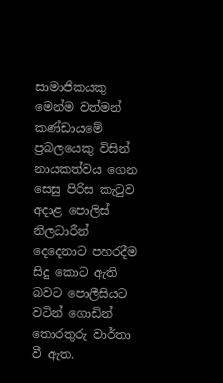සාමාජිකයකු මෙන්ම වත්මන් කණ්ඩායමේ ප්‍රබලයෙකු විසින් නායකත්වය ගෙන සෙසු පිරිස කැටුව අදාළ පොලිස් නිලධාරීන් දෙදෙනාට පහරදීම සිදු කොට ඇති බවට පොලීසියට වටින් ගොඩින් තොරතුරු වාර්තා වී ඇත.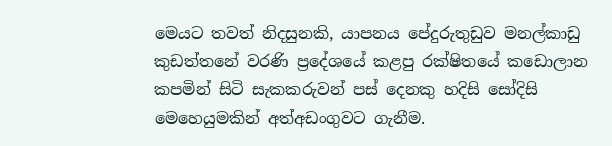මෙයට තවත් නිදසුනකි, යාපනය පේදුරුතුඩුව මනල්කාඩු කුඩත්තනේ වරණි ප්‍රදේශයේ කළපු රක්ෂිතයේ කඩොලාන කපමින් සිටි සැකකරුවන් පස් දෙනකු හදිසි සෝදිසි මෙහෙයුමකින් අත්අඩංගුවට ගැනීම.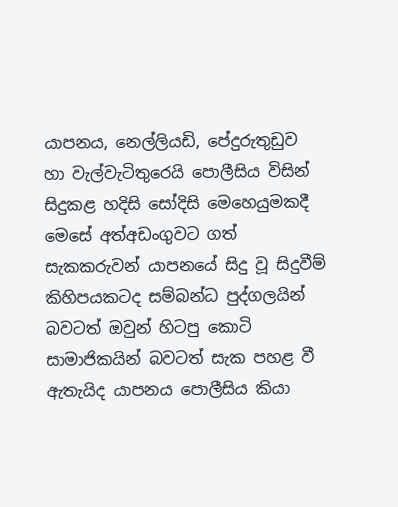යාපනය, නෙල්ලියඩි, පේදුරුතුඩුව හා වැල්වැටිතුරෙයි පොලීසිය විසින් සිදුකළ හදිසි සෝදිසි මෙහෙයුමකදී මෙසේ අත්අඩංගුවට ගත් සැකකරුවන් යාපනයේ සිදු වූ සිදුවීම් කිහිපයකටද සම්බන්ධ පුද්ගලයින් බවටත් ඔවුන් හිටපු කොටි සාමාජිකයින් බවටත් සැක පහළ වී ඇතැයිද යාපනය පොලීසිය කියා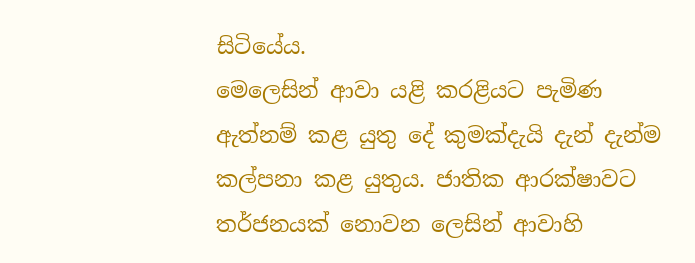සිටියේය.
මෙලෙසින් ආවා යළි කරළියට පැමිණ ඇත්නම් කළ යුතු දේ කුමක්දැයි දැන් දැන්ම කල්පනා කළ යුතුය. ජාතික ආරක්ෂාවට තර්ජනයක් නොවන ලෙසින් ආවාහි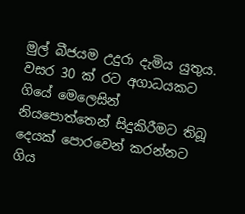මුල් බීජයම උදුරා දැමිය යුතුය. වසර 30 ක් රට අගාධයකට ගියේ මෙලෙසින් නියපොත්තෙන් සිදුකිරීමට තිබූ දෙයක් පොරවෙන් කරන්නට ගිය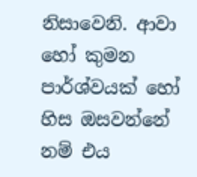නිසාවෙනි. ආවා හෝ කුමන පාර්ශ්වයක් හෝ හිස ඔසවන්නේ නම් එය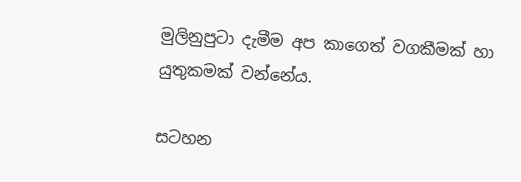මුලිනුපුටා දැමීම අප කාගෙත් වගකීමක් හා යුතුකමක් වන්නේය.

සටහන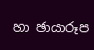හා ඡායාරූප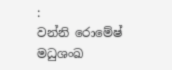:
වන්නි රොමේෂ් මධුශංඛ